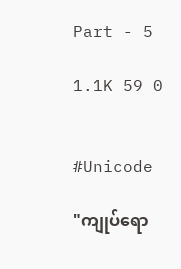Part - 5

1.1K 59 0


#Unicode

"ကျုပ်ရော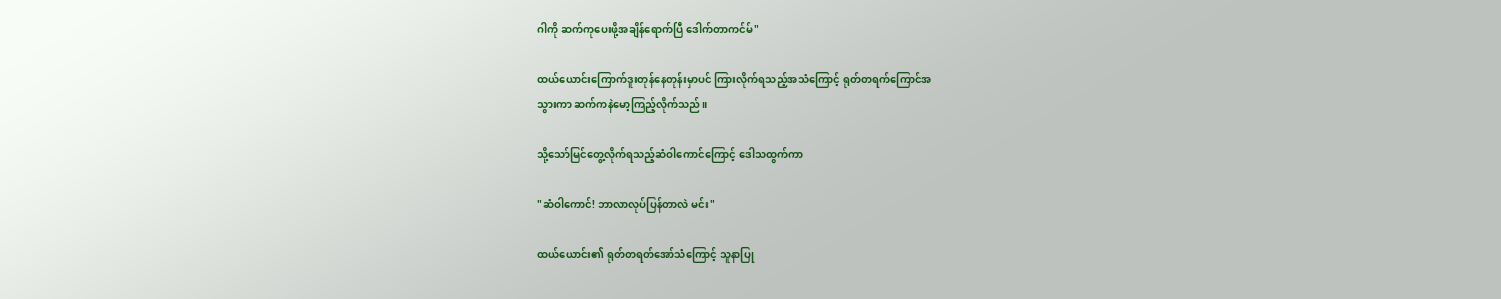ဂါကို ဆက်ကုပေးဖို့အချိန်ရောက်ပြီ ဒေါက်တာကင်မ်"

ထယ်ယောင်းကြောက်ဒူးတုန်နေတုန်းမှာပင် ကြားလိုက်ရသည့်အသံကြောင့် ရုတ်တရက်ကြောင်အ
သွားကာ ဆက်ကနဲမော့ကြည့်လိုက်သည်။

သို့သော်မြင်တွေ့လိုက်ရသည့်ဆံဝါကောင်ကြောင့် ဒေါသထွက်ကာ

"ဆံဝါကောင်! ဘာလာလုပ်ပြန်တာလဲ မင်း"

ထယ်ယောင်း၏ ရုတ်တရတ်အော်သံကြောင့် သူနာပြု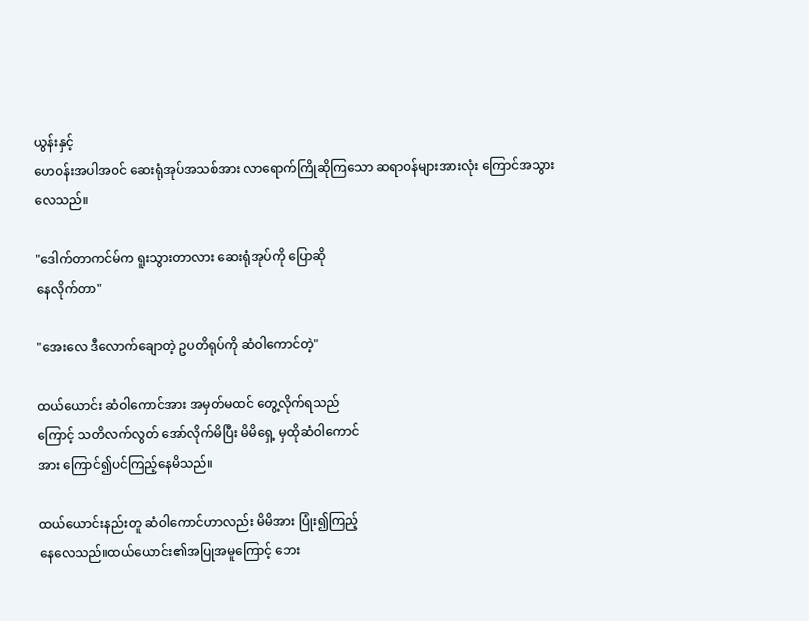ယွန်းနှင့်
ဟေ၀န်းအပါအ၀င် ဆေးရုံအုပ်အသစ်အား လာရောက်ကြိုဆိုကြသော ဆရာ၀န်များအားလုံး ကြောင်အသွား
လေသည်။

"ဒေါက်တာကင်မ်က ရူးသွားတာလား ဆေးရုံအုပ်ကို ပြောဆို
နေလိုက်တာ"

"အေးလေ ဒီလောက်ချောတဲ့ ဥပတိရုပ်ကို ဆံဝါကောင်တဲ့"

ထယ်ယောင်း ဆံဝါကောင်အား အမှတ်မထင် တွေ့လိုက်ရသည်
ကြောင့် သတိလက်လွတ် အော်လိုက်မိပြီး မိမိရှေ့ မှထိုဆံဝါကောင်
အား ကြောင်၍ပင်ကြည့်နေမိသည်။

ထယ်ယောင်းနည်းတူ ဆံဝါကောင်ဟာလည်း မိမိအား ပြုံး၍ကြည့်
နေလေသည်။ထယ်ယောင်း၏အပြုအမူကြောင့် ဘေး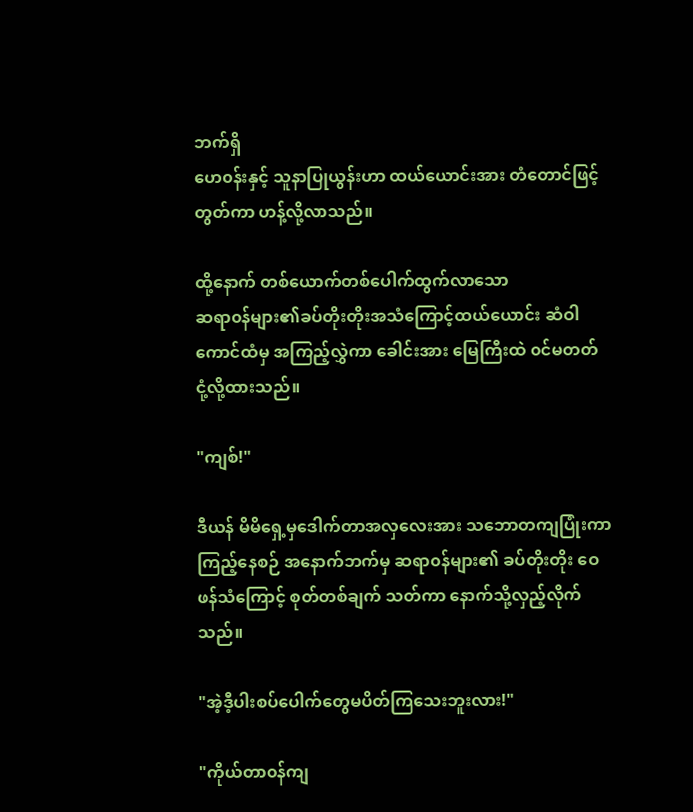ဘက်ရှိ
ဟေ၀န်းနှင့် သူနာပြုယွန်းဟာ ထယ်ယောင်းအား တံတောင်ဖြင့်
တွတ်ကာ ဟန့်လို့လာသည်။

ထို့နောက် တစ်ယောက်တစ်ပေါက်ထွက်လာသော
ဆရာ၀န်များ၏ခပ်တိုးတိုးအသံကြောင့်ထယ်ယောင်း ဆံဝါကောင်ထံမှ အကြည့်လွှဲကာ ခေါင်းအား မြေကြီးထဲ ၀င်မတတ်
ငုံ့လို့ထားသည်။

"ကျစ်!"

ဒီယန် မိမိရှေ့မှဒေါက်တာအလှလေးအား သဘောတကျပြုံးကာ
ကြည့်နေစဉ် အနောက်ဘက်မှ ဆရာ၀န်များ၏ ခပ်တိုးတိုး ဝေ
ဖန်သံကြောင့် စုတ်တစ်ချက် သတ်ကာ နောက်သို့လှည့်လိုက်သည်။

"အဲ့ဒီ့ပါးစပ်ပေါက်တွေမပိတ်ကြသေးဘူးလား!"

"ကိုယ်တာ၀န်ကျ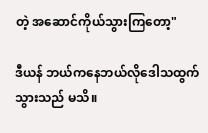တဲ့ အဆောင်ကိုယ်သွားကြတော့"

ဒီယန် ‌ဘယ်ကနေဘယ်လိုဒေါသထွက်သွားသည် မသိ။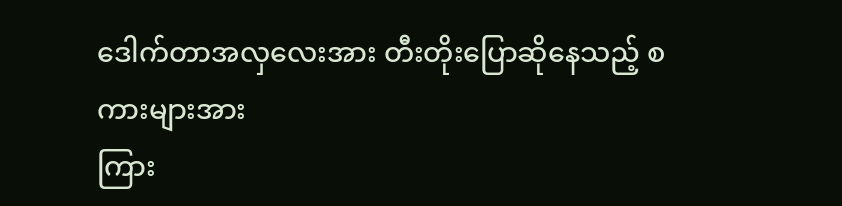ဒေါက်တာအလှလေးအား တီးတိုးပြောဆိုနေသည့် စကားများအား
ကြား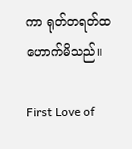ကာ ရုတ်တရတ်ထဟောက်မိသည်။

First Love of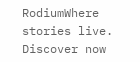RodiumWhere stories live. Discover now